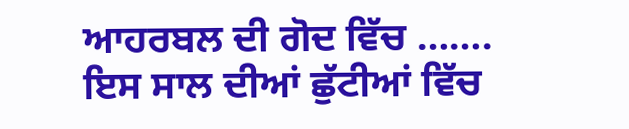ਆਹਰਬਲ ਦੀ ਗੋਦ ਵਿੱਚ …….
ਇਸ ਸਾਲ ਦੀਆਂ ਛੁੱਟੀਆਂ ਵਿੱਚ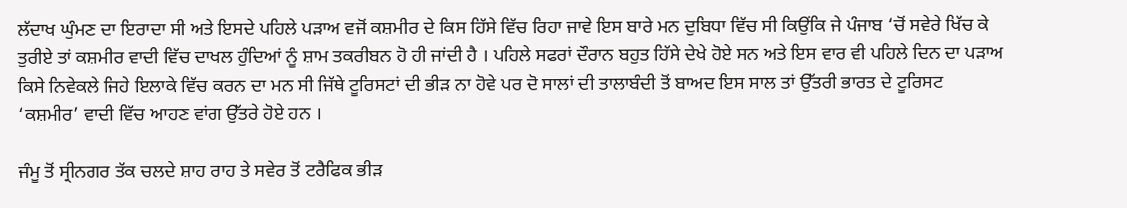ਲੱਦਾਖ ਘੁੰਮਣ ਦਾ ਇਰਾਦਾ ਸੀ ਅਤੇ ਇਸਦੇ ਪਹਿਲੇ ਪੜਾਅ ਵਜੋਂ ਕਸ਼ਮੀਰ ਦੇ ਕਿਸ ਹਿੱਸੇ ਵਿੱਚ ਰਿਹਾ ਜਾਵੇ ਇਸ ਬਾਰੇ ਮਨ ਦੁਬਿਧਾ ਵਿੱਚ ਸੀ ਕਿਉਂਕਿ ਜੇ ਪੰਜਾਬ ‘ਚੋਂ ਸਵੇਰੇ ਖਿੱਚ ਕੇ ਤੁਰੀਏ ਤਾਂ ਕਸ਼ਮੀਰ ਵਾਦੀ ਵਿੱਚ ਦਾਖਲ ਹੁੰਦਿਆਂ ਨੂੰ ਸ਼ਾਮ ਤਕਰੀਬਨ ਹੋ ਹੀ ਜਾਂਦੀ ਹੈ । ਪਹਿਲੇ ਸਫਰਾਂ ਦੌਰਾਨ ਬਹੁਤ ਹਿੱਸੇ ਦੇਖੇ ਹੋਏ ਸਨ ਅਤੇ ਇਸ ਵਾਰ ਵੀ ਪਹਿਲੇ ਦਿਨ ਦਾ ਪੜਾਅ ਕਿਸੇ ਨਿਵੇਕਲੇ ਜਿਹੇ ਇਲਾਕੇ ਵਿੱਚ ਕਰਨ ਦਾ ਮਨ ਸੀ ਜਿੱਥੇ ਟੂਰਿਸਟਾਂ ਦੀ ਭੀੜ ਨਾ ਹੋਵੇ ਪਰ ਦੋ ਸਾਲਾਂ ਦੀ ਤਾਲਾਬੰਦੀ ਤੋਂ ਬਾਅਦ ਇਸ ਸਾਲ ਤਾਂ ਉੱਤਰੀ ਭਾਰਤ ਦੇ ਟੂਰਿਸਟ ‘ਕਸ਼ਮੀਰ’ ਵਾਦੀ ਵਿੱਚ ਆਹਣ ਵਾਂਗ ਉੱਤਰੇ ਹੋਏ ਹਨ ।

ਜੰਮੂ ਤੋਂ ਸ੍ਰੀਨਗਰ ਤੱਕ ਚਲਦੇ ਸ਼ਾਹ ਰਾਹ ਤੇ ਸਵੇਰ ਤੋਂ ਟਰੈਫਿਕ ਭੀੜ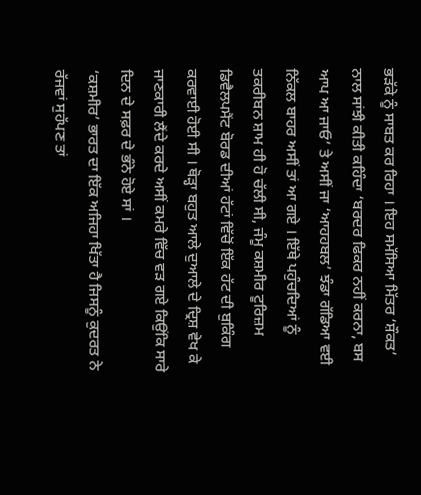ਭੜੱਕੇ ਨੂੰ ਸਾਬਤ ਕਰ ਰਿਹਾ । ਇਹ ਸਮੱਸਿਆ ਮਿੱਤਰ ‘ਸ਼ੌਕਤ’ ਨਾਲ ਸਾਂਝੀ ਕੀਤੀ ਕਹਿੰਦਾ ‘ਬਰਦਰ ਫਿਕਰ ਨਹੀਂ ਕਰਨਾ, ਬਸ ਆਪ ਆ ਜਾਓ’ ਤੇ ਅਸੀਂ ਜਾ ‘ਆਹਹਬਲ’ ਝੰਡਾ ਗੱਡਿਆ ਵਈ ਨਿੱਕਲ ਬਾਹਰ ਅਸੀਂ ਤਾਂ ਆ ਗਏ । ਇੱਥੇ ਪਹੁੰਚਦਿਆਂ ਨੂੰ ਤਕਰੀਬਨ ਸ਼ਾਮ ਹੀ ਹੋ ਚੱਲੀ ਸੀ, ਜੰਮੂ ਕਸ਼ਮੀਰ ਟੂਰਿਜ਼ਮ ਡਿਵੈਲਪਮੈਂਟ ਬੋਰਡ ਦੀਆਂ ਹੱਟਾਂ ਵਿੱਚੋਂ ਇੱਕ ਹੱਟ ਦੀ ਬੁਕਿੰਗ ਕਰਵਾਈ ਹੋਈ ਸੀ । ਥੋੜ੍ਹਾ ਬਹੁਤ ਆਲੇ ਦੁਆਲੇ ਦੇ ਦ੍ਰਿਸ਼ ਵੇਖ ਕੇ ਜਾਣਕਾਰੀ ਲੈਂਦੇ ਕਰਦੇ ਅਸੀਂ ਕਮਰੇ ਵਿੱਚ ਵੜ ਗਏ ਕਿਉਂਕਿ ਸਾਰੇ ਦਿਨ ਦੇ ਸਫ਼ਰ ਦੇ ਭੰਨੇ ਹੋਏ ਸਾਂ ।
‘ਕਸ਼ਮੀਰ’ ਭਾਰਤ ਦਾ ਇੱਕ ਅਜਿਹਾ ਖਿੱਤਾ ਹੈ ਜਿਸਨੂੰ ਕੁਦਰਤ ਨੇ ਰੱਜਵਾਂ ਸੁਹੱਪਣ ਤਾਂ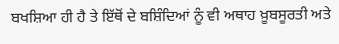ਬਖਸ਼ਿਆ ਹੀ ਹੈ ਤੇ ਇੱਥੋਂ ਦੇ ਬਸ਼ਿੰਦਿਆਂ ਨੂੰ ਵੀ ਅਥਾਹ ਖ਼ੂਬਸੂਰਤੀ ਅਤੇ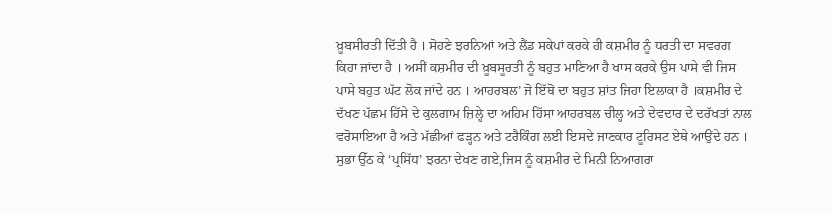ਖ਼ੂਬਸੀਰਤੀ ਦਿੱਤੀ ਹੈ । ਸੋਹਣੇ ਝਰਨਿਆਂ ਅਤੇ ਲੈਂਡ ਸਕੇਪਾਂ ਕਰਕੇ ਹੀ ਕਸ਼ਮੀਰ ਨੂੰ ਧਰਤੀ ਦਾ ਸਵਰਗ ਕਿਹਾ ਜਾਂਦਾ ਹੈ । ਅਸੀਂ ਕਸ਼ਮੀਰ ਦੀ ਖ਼ੂਬਸੂਰਤੀ ਨੂੰ ਬਹੁਤ ਮਾਣਿਆ ਹੈ ਖਾਸ ਕਰਕੇ ਉਸ ਪਾਸੇ ਵੀ ਜਿਸ ਪਾਸੇ ਬਹੁਤ ਘੱਟ ਲੋਕ ਜਾਂਦੇ ਹਨ । ਆਹਰਬਲ’ ਜੋ ਇੱਥੋਂ ਦਾ ਬਹੁਤ ਸ਼ਾਂਤ ਜਿਹਾ ਇਲਾਕਾ ਹੈ ।ਕਸ਼ਮੀਰ ਦੇ ਦੱਖਣ ਪੱਛਮ ਹਿੱਸੇ ਦੇ ਕੁਲਗਾਮ ਜ਼ਿਲ੍ਹੇ ਦਾ ਅਹਿਮ ਹਿੱਸਾ ਆਹਰਬਲ ਚੀਲ੍ਹ ਅਤੇ ਦੇਵਦਾਰ ਦੇ ਦਰੱਖਤਾਂ ਨਾਲ ਵਰੋਸਾਇਆ ਹੈ ਅਤੇ ਮੱਛੀਆਂ ਫੜ੍ਹਨ ਅਤੇ ਟਰੈਕਿੰਗ ਲਈ ਇਸਦੇ ਜਾਣਕਾਰ ਟੂਰਿਸਟ ਏਥੇ ਆਉਂਦੇ ਹਨ ।
ਸੁਭਾ ਉੱਠ ਕੇ ‘ਪ੍ਰਸਿੱਧ’ ਝਰਨਾ ਦੇਖਣ ਗਏ,ਜਿਸ ਨੂੰ ਕਸ਼ਮੀਰ ਦੇ ਮਿਨੀ ਨਿਆਗਰਾ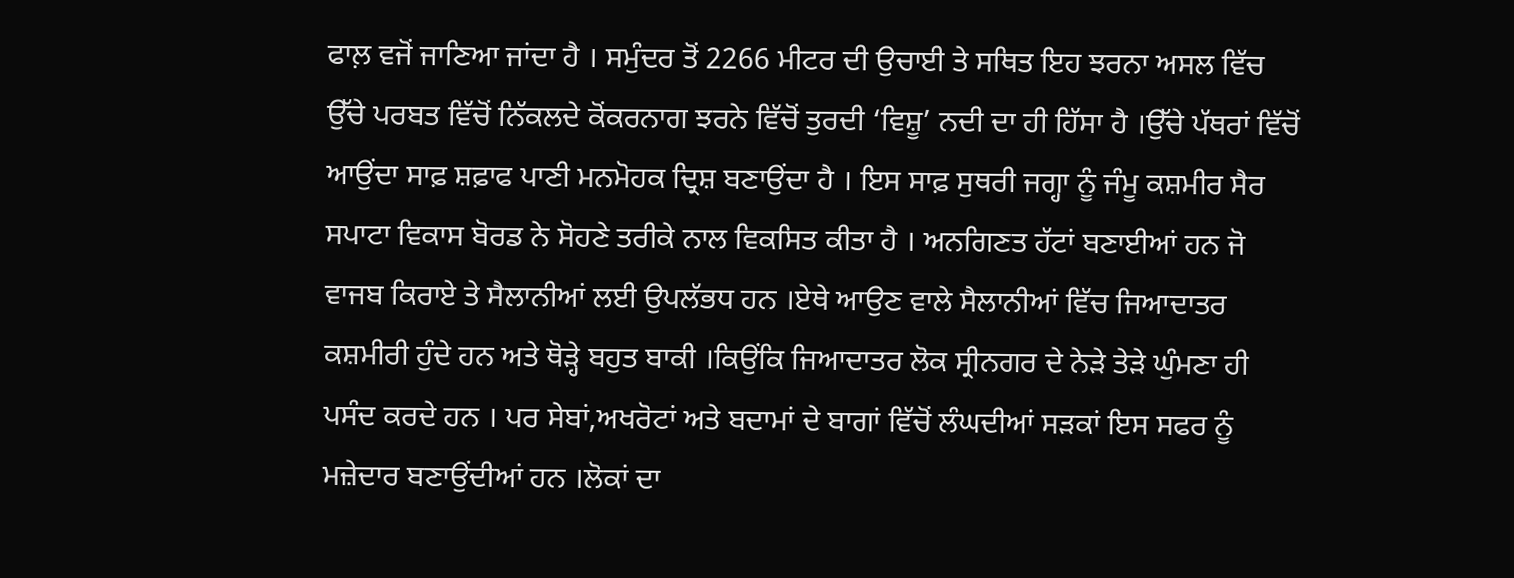ਫਾਲ਼ ਵਜੋਂ ਜਾਣਿਆ ਜਾਂਦਾ ਹੈ । ਸਮੁੰਦਰ ਤੋਂ 2266 ਮੀਟਰ ਦੀ ਉਚਾਈ ਤੇ ਸਥਿਤ ਇਹ ਝਰਨਾ ਅਸਲ ਵਿੱਚ ਉੱਚੇ ਪਰਬਤ ਵਿੱਚੋਂ ਨਿੱਕਲਦੇ ਕੋਂਕਰਨਾਗ ਝਰਨੇ ਵਿੱਚੋਂ ਤੁਰਦੀ ‘ਵਿਸ਼ੂ’ ਨਦੀ ਦਾ ਹੀ ਹਿੱਸਾ ਹੈ ।ਉੱਚੇ ਪੱਥਰਾਂ ਵਿੱਚੋਂ ਆਉਂਦਾ ਸਾਫ਼ ਸ਼ਫ਼ਾਫ ਪਾਣੀ ਮਨਮੋਹਕ ਦ੍ਰਿਸ਼ ਬਣਾਉਂਦਾ ਹੈ । ਇਸ ਸਾਫ਼ ਸੁਥਰੀ ਜਗ੍ਹਾ ਨੂੰ ਜੰਮੂ ਕਸ਼ਮੀਰ ਸੈਰ ਸਪਾਟਾ ਵਿਕਾਸ ਬੋਰਡ ਨੇ ਸੋਹਣੇ ਤਰੀਕੇ ਨਾਲ ਵਿਕਸਿਤ ਕੀਤਾ ਹੈ । ਅਨਗਿਣਤ ਹੱਟਾਂ ਬਣਾਈਆਂ ਹਨ ਜੋ ਵਾਜਬ ਕਿਰਾਏ ਤੇ ਸੈਲਾਨੀਆਂ ਲਈ ਉਪਲੱਭਧ ਹਨ ।ਏਥੇ ਆਉਣ ਵਾਲੇ ਸੈਲਾਨੀਆਂ ਵਿੱਚ ਜਿਆਦਾਤਰ ਕਸ਼ਮੀਰੀ ਹੁੰਦੇ ਹਨ ਅਤੇ ਥੋੜ੍ਹੇ ਬਹੁਤ ਬਾਕੀ ।ਕਿਉਂਕਿ ਜਿਆਦਾਤਰ ਲੋਕ ਸ੍ਰੀਨਗਰ ਦੇ ਨੇੜੇ ਤੇੜੇ ਘੁੰਮਣਾ ਹੀ ਪਸੰਦ ਕਰਦੇ ਹਨ । ਪਰ ਸੇਬਾਂ,ਅਖਰੋਟਾਂ ਅਤੇ ਬਦਾਮਾਂ ਦੇ ਬਾਗਾਂ ਵਿੱਚੋਂ ਲੰਘਦੀਆਂ ਸੜਕਾਂ ਇਸ ਸਫਰ ਨੂੰ ਮਜ਼ੇਦਾਰ ਬਣਾਉਂਦੀਆਂ ਹਨ ।ਲੋਕਾਂ ਦਾ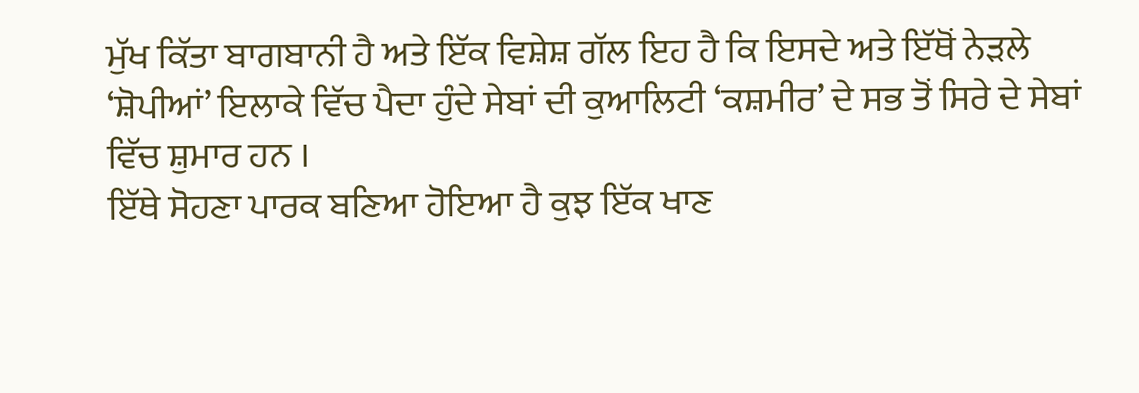ਮੁੱਖ ਕਿੱਤਾ ਬਾਗਬਾਨੀ ਹੈ ਅਤੇ ਇੱਕ ਵਿਸ਼ੇਸ਼ ਗੱਲ ਇਹ ਹੈ ਕਿ ਇਸਦੇ ਅਤੇ ਇੱਥੋਂ ਨੇੜਲੇ ‘ਸ਼ੋਪੀਆਂ’ ਇਲਾਕੇ ਵਿੱਚ ਪੈਦਾ ਹੁੰਦੇ ਸੇਬਾਂ ਦੀ ਕੁਆਲਿਟੀ ‘ਕਸ਼ਮੀਰ’ ਦੇ ਸਭ ਤੋਂ ਸਿਰੇ ਦੇ ਸੇਬਾਂ ਵਿੱਚ ਸ਼ੁਮਾਰ ਹਨ ।
ਇੱਥੇ ਸੋਹਣਾ ਪਾਰਕ ਬਣਿਆ ਹੋਇਆ ਹੈ ਕੁਝ ਇੱਕ ਖਾਣ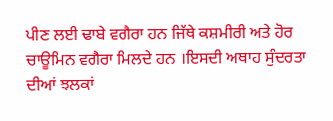ਪੀਣ ਲਈ ਢਾਬੇ ਵਗੈਰਾ ਹਨ ਜਿੱਥੇ ਕਸ਼ਮੀਰੀ ਅਤੇ ਹੋਰ ਚਾਊਮਿਨ ਵਗੈਰਾ ਮਿਲਦੇ ਹਨ ।ਇਸਦੀ ਅਥਾਹ ਸੁੰਦਰਤਾ ਦੀਆਂ ਝਲਕਾਂ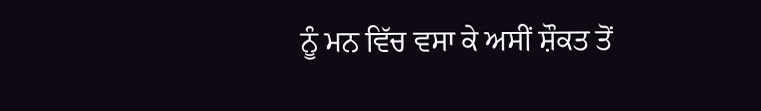ਨੂੰ ਮਨ ਵਿੱਚ ਵਸਾ ਕੇ ਅਸੀਂ ਸ਼ੌਕਤ ਤੋਂ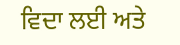ਵਿਦਾ ਲਈ ਅਤੇ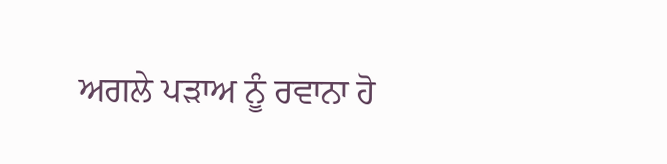ਅਗਲੇ ਪੜਾਅ ਨੂੰ ਰਵਾਨਾ ਹੋ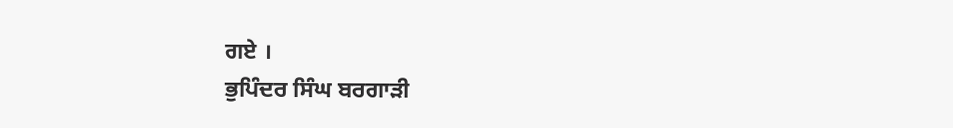ਗਏ ।
ਭੁਪਿੰਦਰ ਸਿੰਘ ਬਰਗਾੜੀ